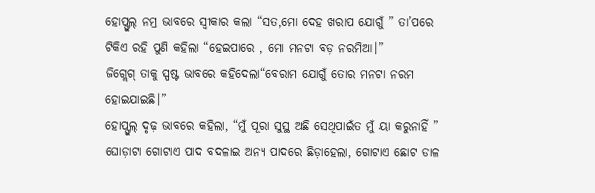ହୋପ୍ଫୁଲ୍ ନମ୍ର ଭାବରେ ସ୍ବୀକାର କଲା “ସତ,ମୋ ଦେହ ଖରାପ ଯୋଗୁଁ ” ତା’ପରେ ଟିକିଏ ରହି ପୁଣି କହିଲା “ହେଇପାରେ , ମୋ ମନଟା ବଡ଼ ନରମିଆ।”
ଜିଗ୍ଲେଗ୍ ତାକୁ ସ୍ପଷ୍ଟ ଭାବରେ କହିଦେଲା“ବେରାମ ଯୋଗୁଁ ତୋର ମନଟା ନରମ ହୋଇଯାଇଛି।”
ହୋପ୍ଫୁଲ୍ ଦୃଢ଼ ଭାବରେ କହିଲା, “ମୁଁ ପୂରା ସୁସ୍ଥ ଅଛି ସେଥିପାଇଁତ ମୁଁ ୟା କରୁନାହିଁ ”
ଘୋଡ଼ାଟା ଗୋଟାଏ ପାଦ ବଦଳାଇ ଅନ୍ୟ ପାଦରେ ଛିଡ଼ାହେଲା, ଗୋଟାଏ ଛୋଟ ଡାଳ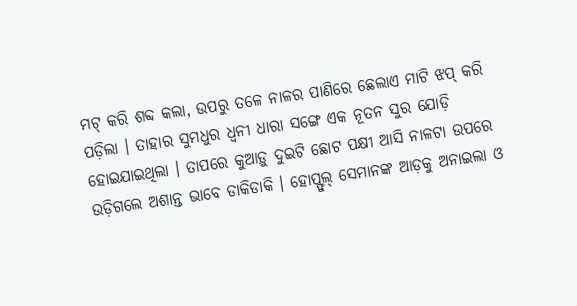ମଟ୍ କରି ଶବ୍ଦ କଲା, ଉପରୁ ତଳେ ନାଳର ପାଣିରେ ଛେଲାଏ ମାଟି ଝପ୍ କରି ପଡ଼ିଲା । ତାହାର ସୁମଧୁର ଧ୍ବନୀ ଧାରା ସଙ୍ଗେ ଏକ ନୂତନ ସୁର ଯୋଡ଼ି ହୋଇଯାଇଥିଲା । ତାପରେ କୁଆଡ଼ୁ ଦୁଇଟି ଛୋଟ ପକ୍ଷୀ ଆସି ନାଳଟା ଉପରେ ଉଡ଼ିଗଲେ ଅଶାନ୍ତ ଭାବେ ଡାକିଡାକି । ହୋପ୍ଫୁଲ୍ ସେମାନଙ୍କ ଆଡ଼କୁ ଅନାଇଲା ଓ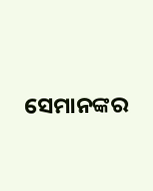ସେମାନଙ୍କର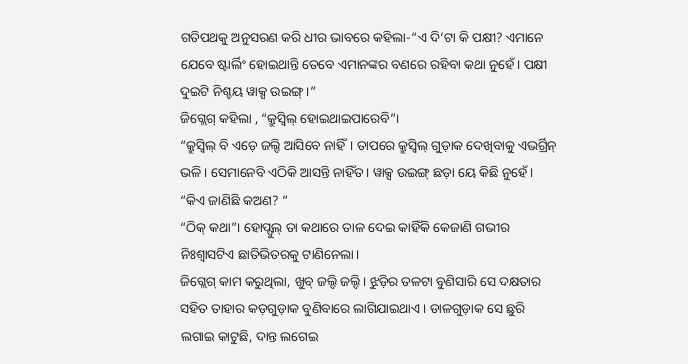ଗତିପଥକୁ ଅନୁସରଣ କରି ଧୀର ଭାବରେ କହିଲା-“ଏ ଦି’ଟା କି ପକ୍ଷୀ? ଏମାନେ ଯେବେ ଷ୍ଟାର୍ଲିଂ ହୋଇଥାନ୍ତି ତେବେ ଏମାନଙ୍କର ବଣରେ ରହିବା କଥା ନୁହେଁ। ପକ୍ଷୀ ଦୁଇଟି ନିଶ୍ଚୟ ୱାକ୍ସ ଉଇଙ୍ଗ୍ ।”
ଜିଗ୍ଲେଗ୍ କହିଲା , “କ୍ରୁସ୍ବିଲ୍ ହୋଇଥାଇପାରେବି”।
“କ୍ରୁସ୍ବିଲ୍ ବି ଏଡ଼େ ଜଲ୍ଦି ଆସିବେ ନାହିଁ। ତାପରେ କ୍ରୁସ୍ବିଲ୍ ଗୁଡ଼ାକ ଦେଖିବାକୁ ଏଭର୍ଗ୍ରିନ୍ ଭଳି। ସେମାନେବି ଏଠିକି ଆସନ୍ତି ନାହିଁତ। ୱାକ୍ସ ଉଇଙ୍ଗ୍ ଛଡ଼ା ୟେ କିଛି ନୁହେଁ।
“କିଏ ଜାଣିଛି କଅଣ? ”
“ଠିକ୍ କଥା”। ହୋପ୍ଫୁଲ୍ ତା କଥାରେ ତାଳ ଦେଇ କାହିଁକି କେଜାଣି ଗଭୀର ନିଃଶ୍ବାସଟିଏ ଛାତିଭିତରକୁ ଟାଣିନେଲା।
ଜିଗ୍ଲେଗ୍ କାମ କରୁଥିଲା, ଖୁବ୍ ଜଲ୍ଦି ଜଲ୍ଦି। ଝୁଡ଼ିର ତଳଟା ବୁଣିସାରି ସେ ଦକ୍ଷତାର ସହିତ ତାହାର କଡ଼ଗୁଡ଼ାକ ବୁଣିବାରେ ଲାଗିଯାଇଥାଏ। ଡାଳଗୁଡ଼ାକ ସେ ଛୁରି ଲଗାଇ କାଟୁଛି, ଦାନ୍ତ ଲଗେଇ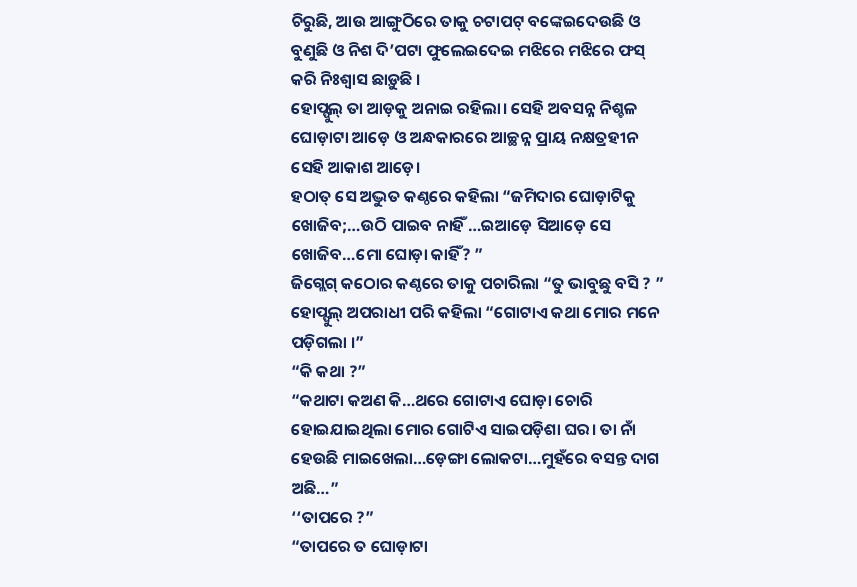ଚିରୁଛି, ଆଉ ଆଙ୍ଗୁଠିରେ ତାକୁ ଚଟାପଟ୍ ବଙ୍କେଇଦେଉଛି ଓ ବୁଣୁଛି ଓ ନିଶ ଦି’ପଟା ଫୁଲେଇଦେଇ ମଝିରେ ମଝିରେ ଫସ୍ କରି ନିଃଶ୍ବାସ ଛାଡ଼ୁଛି ।
ହୋପ୍ଫୁଲ୍ ତା ଆଡ଼କୁ ଅନାଇ ରହିଲା। ସେହି ଅବସନ୍ନ ନିଶ୍ଚଳ ଘୋଡ଼ାଟା ଆଡ଼େ ଓ ଅନ୍ଧକାରରେ ଆଚ୍ଛନ୍ନ ପ୍ରାୟ ନକ୍ଷତ୍ରହୀନ ସେହି ଆକାଶ ଆଡ଼େ।
ହଠାତ୍ ସେ ଅଦ୍ଭୁତ କଣ୍ଠରେ କହିଲା “ଜମିଦାର ଘୋଡ଼ାଟିକୁ ଖୋଜିବ;…ଉଠି ପାଇବ ନାହିଁ …ଇଆଡ଼େ ସିଆଡ଼େ ସେ ଖୋଜିବ…ମୋ ଘୋଡ଼ା କାହିଁ? ”
ଜିଗ୍ଲେଗ୍ କଠୋର କଣ୍ଠରେ ତାକୁ ପଚାରିଲା “ତୁ ଭାବୁଛୁ ବସି ? ” ହୋପ୍ଫୁଲ୍ ଅପରାଧୀ ପରି କହିଲା “ଗୋଟାଏ କଥା ମୋର ମନେ ପଡ଼ିଗଲା ।”
“କି କଥା ?”
“କଥାଟା କଅଣ କି…ଥରେ ଗୋଟାଏ ଘୋଡ଼ା ଚୋରି ହୋଇଯାଇଥିଲା ମୋର ଗୋଟିଏ ସାଇପଡ଼ିଶା ଘର। ତା ନାଁ ହେଉଛି ମାଇଖେଲା…ଡ଼େଙ୍ଗା ଲୋକଟା…ମୁହଁରେ ବସନ୍ତ ଦାଗ ଅଛି…”
‘‘ତାପରେ ?”
“ତାପରେ ତ ଘୋଡ଼ାଟା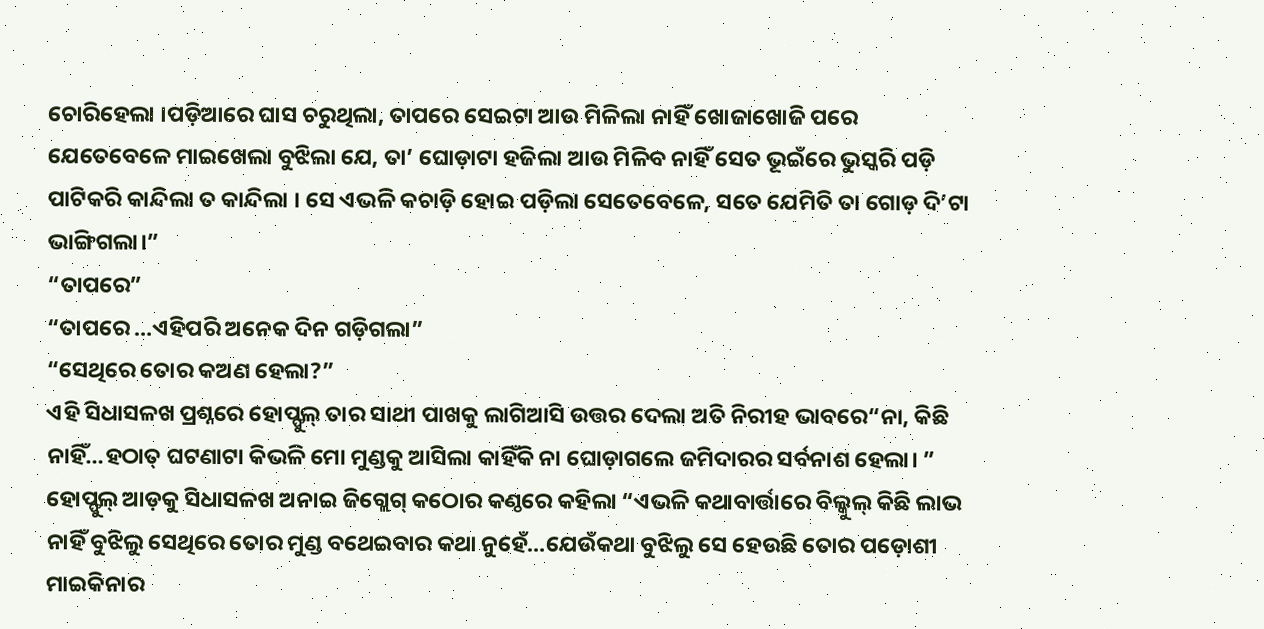ଚୋରିହେଲା ।ପଡ଼ିଆରେ ଘାସ ଚରୁଥିଲା, ତାପରେ ସେଇଟା ଆଉ ମିଳିଲା ନାହିଁ ଖୋଜାଖୋଜି ପରେ ଯେତେବେଳେ ମାଇଖେଲା ବୁଝିଲା ଯେ, ତା’ ଘୋଡ଼ାଟା ହଜିଲା ଆଉ ମିଳିବ ନାହିଁ ସେତ ଭୂଇଁରେ ଭୁସ୍କରି ପଡ଼ି ପାଟିକରି କାନ୍ଦିଲା ତ କାନ୍ଦିଲା । ସେ ଏଭଳି କଚାଡ଼ି ହୋଇ ପଡ଼ିଲା ସେତେବେଳେ, ସତେ ଯେମିତି ତା ଗୋଡ଼ ଦି’ଟା ଭାଙ୍ଗିଗଲା।”
“ତାପରେ”
“ତାପରେ …ଏହିପରି ଅନେକ ଦିନ ଗଡ଼ିଗଲା”
“ସେଥିରେ ତୋର କଅଣ ହେଲା?”
ଏହି ସିଧାସଳଖ ପ୍ରଶ୍ନରେ ହୋପ୍ଫୁଲ୍ ତାର ସାଥୀ ପାଖକୁ ଲାଗିଆସି ଉତ୍ତର ଦେଲା ଅତି ନିରୀହ ଭାବରେ“ନା, କିଛି ନାହିଁ…ହଠାତ୍ ଘଟଣାଟା କିଭଳି ମୋ ମୁଣ୍ଡକୁ ଆସିଲା କାହିଁକି ନା ଘୋଡ଼ାଗଲେ ଜମିଦାରର ସର୍ବନାଶ ହେଲା। ”
ହୋପ୍ଫୁଲ୍ ଆଡ଼କୁ ସିଧାସଳଖ ଅନାଇ ଜିଗ୍ଲେଗ୍ କଠୋର କଣ୍ଠରେ କହିଲା “ଏଭଳି କଥାବାର୍ତ୍ତାରେ ବିଲ୍କୁଲ୍ କିଛି ଲାଭ ନାହିଁ ବୁଝିଲୁ ସେଥିରେ ତୋର ମୁଣ୍ଡ ବଥେଇବାର କଥା ନୁହେଁ…ଯେଉଁକଥା ବୁଝିଲୁ ସେ ହେଉଛି ତୋର ପଡ଼ୋଶୀ ମାଇକିନାର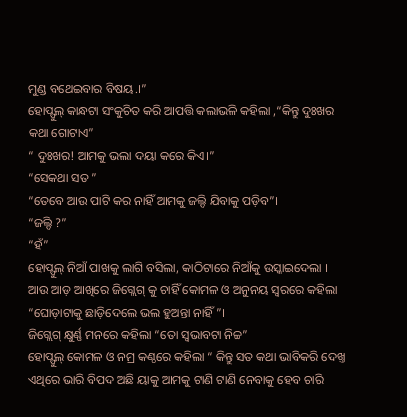ମୁଣ୍ଡ ବଥେଇବାର ବିଷୟ.।”
ହୋପ୍ଫୁଲ୍ କାନ୍ଧଟା ସଂକୁଚିତ କରି ଆପତ୍ତି କଲାଭଳି କହିଲା ,“କିନ୍ତୁ ଦୁଃଖର କଥା ଗୋଟାଏ”
“ ଦୁଃଖର! ଆମକୁ ଭଲା ଦୟା କରେ କିଏ।”
“ସେକଥା ସତ ”
“ତେବେ ଆଉ ପାଟି କର ନାହିଁ ଆମକୁ ଜଲ୍ଦି ଯିବାକୁ ପଡ଼ିବ”।
“ଜଲ୍ଦି ?”
“ହଁ”
ହୋପ୍ଫୁଲ୍ ନିଆଁ ପାଖକୁ ଲାଗି ବସିଲା, କାଠିଟାରେ ନିଆଁକୁ ଉସ୍କାଇଦେଲା । ଆଉ ଆଡ଼ ଆଖିରେ ଜିଗ୍ଲେଗ୍ କୁ ଚାହିଁ କୋମଳ ଓ ଅନୁନୟ ସ୍ବରରେ କହିଲା “ଘୋଡ଼ାଟାକୁ ଛାଡ଼ିଦେଲେ ଭଲ ହୁଅନ୍ତା ନାହିଁ ”।
ଜିଗ୍ଲେଗ୍ କ୍ଷୁର୍ଣ୍ଣ ମନରେ କହିଲା “ତୋ ସ୍ବଭାବଟା ନିଚ୍ଚ”
ହୋପ୍ଫୁଲ୍ କୋମଳ ଓ ନମ୍ର କଣ୍ଠରେ କହିଲା “ କିନ୍ତୁ ସତ କଥା ଭାବିକରି ଦେଖ୍ତ ଏଥିରେ ଭାରି ବିପଦ ଅଛି ୟାକୁ ଆମକୁ ଟାଣି ଟାଣି ନେବାକୁ ହେବ ଚାରି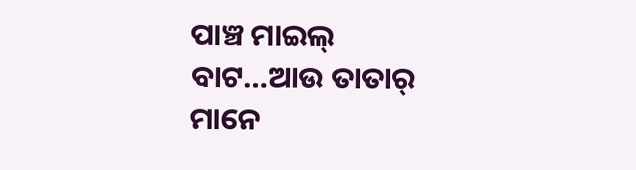ପାଞ୍ଚ ମାଇଲ୍ ବାଟ…ଆଉ ତାତାର୍ ମାନେ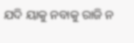ଯଦି ୟାକୁ ନବାକୁ ରାଜି ନ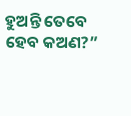ହୁଅନ୍ତି ତେବେ ହେବ କଅଣ?”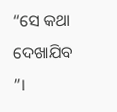“ସେ କଥା ଦେଖାଯିବ ”।